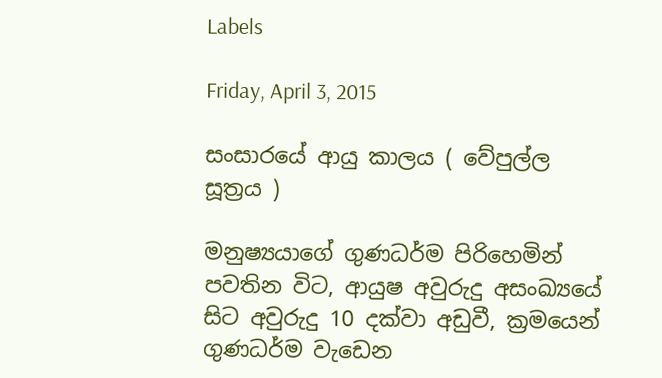Labels

Friday, April 3, 2015

සංසාරයේ ආයු කාලය ( වේපුල්ල සූත්‍රය )

මනුෂ්‍යයාගේ ගුණධර්ම පිරිහෙමින් පවතින විට, ආයුෂ අවුරුදු අසංඛ්‍යයේ සිට අවුරුදු 10 දක්වා අඩුවී, ක්‍රමයෙන් ගුණධර්ම වැඩෙන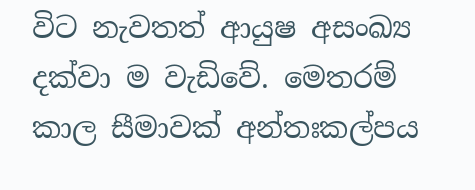විට නැවතත් ආයුෂ අසංඛ්‍ය දක්වා ම වැඩිවේ. මෙතරම් කාල සීමාවක් අන්තඃකල්පය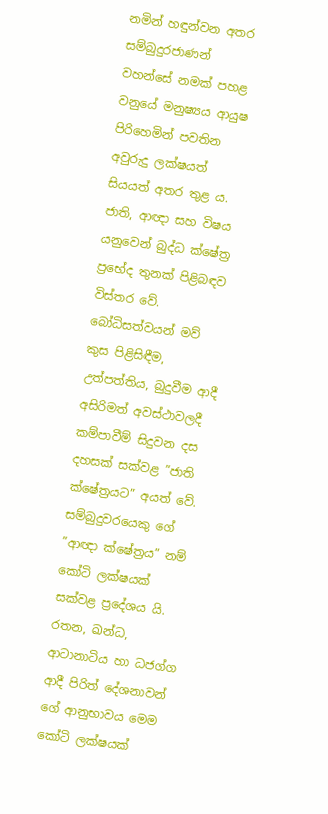නමින් හඳුන්වන අතර සම්බුදුරජාණන් වහන්සේ නමක් පහළ වනුයේ මනුෂ්‍යය ආයුෂ පිරිහෙමින් පවතින අවුරුදු ලක්ෂයත් සියයත් අතර තුළ ය.
ජාති, ආඥා සහ විෂය යනුවෙන් බුද්ධ ක්ෂේත්‍ර ප්‍රභේද තුනක් පිළිබඳව විස්තර වේ. බෝධිසත්වයන් මව් කුස පිළිසිඳීම, උත්පත්තිය, බුදුවීම ආදී අසිරිමත් අවස්ථාවලදී කම්පාවීම් සිදුවන දස දහසක් සක්වළ ”ජාති ක්ෂේත්‍රයට” අයත් වේ. සම්බුදුවරයෙකු ගේ ”ආඥා ක්ෂේත්‍රය” නම් කෝටි ලක්ෂයක් සක්වළ ප්‍රදේශය යි. රතන, ඛන්ධ, ආටානාටිය හා ධජග්ග ආදී පිරිත් දේශනාවන් ගේ ආනුභාවය මෙම කෝටි ලක්ෂයක්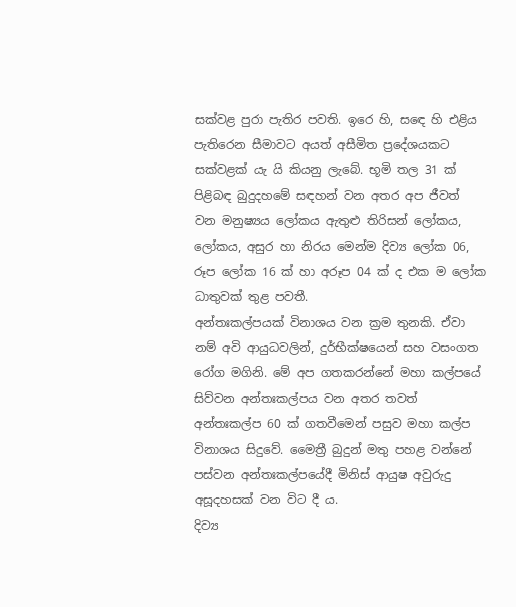සක්වළ පුරා පැතිර පවති. ඉරෙ හි, සඳෙ හි එළිය පැතිරෙන සීමාවට අයත් අසීමිත ප්‍රදේශයකට සක්වළක් යැ යි කියනු ලැබේ. භූමි තල 31 ක් පිළිබඳ බුදුදහමේ සඳහන් වන අතර අප ජීවත් වන මනුෂ්‍යය ලෝකය ඇතුළු තිරිසන් ලෝකය, ලෝකය, අසුර හා නිරය මෙන්ම දිව්‍ය ලෝක 06, රූප ලෝක 16 ක් හා අරූප 04 ක් ද එක ම ලෝක ධාතුවක් තුළ පවතී.
අන්තඃකල්පයක් විනාශය වන ක්‍රම තුනකි. ඒවා නම් අවි ආයුධවලින්, දුර්භීක්ෂයෙන් සහ වසංගත රෝග මගිනි. මේ අප ගතකරන්නේ මහා කල්පයේ සිව්වන අන්තඃකල්පය වන අතර තවත් අන්තඃකල්ප 60 ක් ගතවීමෙන් පසුව මහා කල්ප විනාශය සිදුවේ. මෛත්‍රී බුදුන් මතු පහළ වන්නේ පස්වන අන්තඃකල්පයේදී මිනිස් ආයුෂ අවුරුදු අසූදහසක් වන විට දී ය.
දිව්‍ය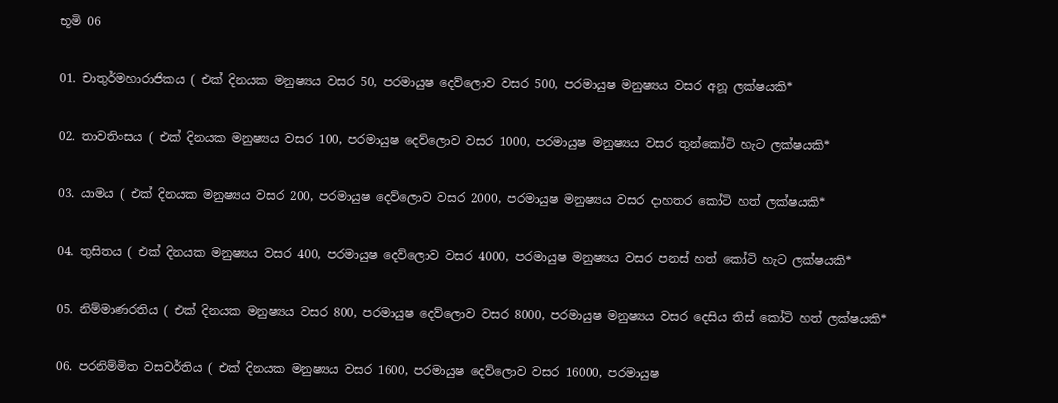භූමි 06

01. චාතුර්මහාරාජිකය ( එක් දිනයක මනුෂ්‍යය වසර 50, පරමායුෂ දෙව්ලොව වසර 500, පරමායුෂ මනුෂ්‍යය වසර අනූ ලක්ෂයකි*

02. තාවතිංසය ( එක් දිනයක මනුෂ්‍යය වසර 100, පරමායුෂ දෙව්ලොව වසර 1000, පරමායුෂ මනුෂ්‍යය වසර තුන්කෝටි හැට ලක්ෂයකි*

03. යාමය ( එක් දිනයක මනුෂ්‍යය වසර 200, පරමායුෂ දෙව්ලොව වසර 2000, පරමායුෂ මනුෂ්‍යය වසර දාහතර කෝටි හත් ලක්ෂයකි*

04. තුසිතය ( එක් දිනයක මනුෂ්‍යය වසර 400, පරමායුෂ දෙව්ලොව වසර 4000, පරමායුෂ මනුෂ්‍යය වසර පනස් හත් කෝටි හැට ලක්ෂයකි*

05. නිම්මාණරතිය ( එක් දිනයක මනුෂ්‍යය වසර 800, පරමායුෂ දෙව්ලොව වසර 8000, පරමායුෂ මනුෂ්‍යය වසර දෙසිය තිස් කෝටි හත් ලක්ෂයකි*

06. පරනිම්මිත වසවර්තිය ( එක් දිනයක මනුෂ්‍යය වසර 1600, පරමායුෂ දෙව්ලොව වසර 16000, පරමායුෂ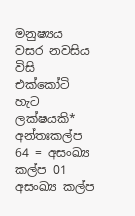මනුෂ්‍යය වසර නවසිය විසි එක්කෝටි හැට ලක්ෂයකි*
අන්තඃකල්ප 64 = අසංඛ්‍ය කල්ප 01
අසංඛ්‍ය කල්ප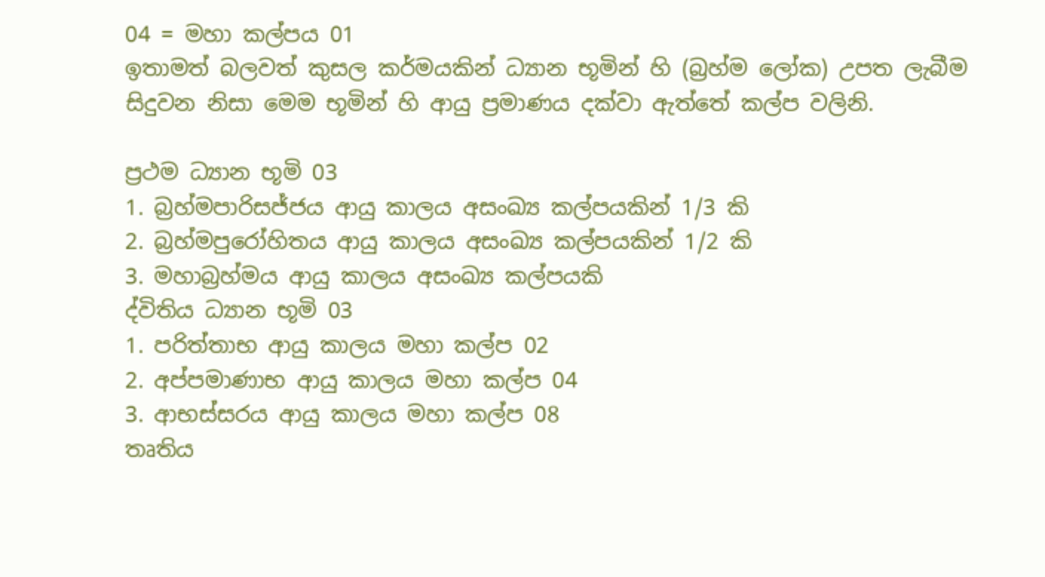04 = මහා කල්පය 01
ඉතාමත් බලවත් කුසල කර්මයකින් ධ්‍යාන භූමින් හි (බ්‍රහ්ම ලෝක) උපත ලැබීම සිදුවන නිසා මෙම භූමින් හි ආයු ප්‍රමාණය දක්වා ඇත්තේ කල්ප වලිනි.

ප්‍රථම ධ්‍යාන භූමි 03
1. බ්‍රහ්මපාරිසජ්ජය ආයු කාලය අසංඛ්‍ය කල්පයකින් 1/3 කි
2. බ්‍රහ්මපුරෝහිතය ආයු කාලය අසංඛ්‍ය කල්පයකින් 1/2 කි
3. මහාබ්‍රහ්මය ආයු කාලය අසංඛ්‍ය කල්පයකි
ද්විතිය ධ්‍යාන භූමි 03
1. පරිත්තාභ ආයු කාලය මහා කල්ප 02
2. අප්පමාණාභ ආයු කාලය මහා කල්ප 04
3. ආභස්සරය ආයු කාලය මහා කල්ප 08
තෘතිය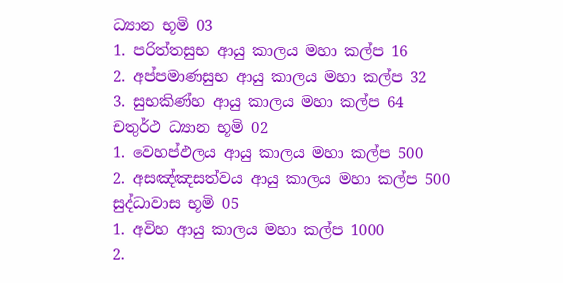ධ්‍යාන භූමි 03
1. පරිත්තසුභ ආයු කාලය මහා කල්ප 16
2. අප්පමාණසුභ ආයු කාලය මහා කල්ප 32
3. සුභකිණ්හ ආයු කාලය මහා කල්ප 64
චතුර්ථ ධ්‍යාන භූමි 02
1. වෙහප්ඵලය ආයු කාලය මහා කල්ප 500
2. අසඤ්ඤසත්වය ආයු කාලය මහා කල්ප 500
සුද්ධාවාස භූමි 05
1. අවිහ ආයු කාලය මහා කල්ප 1000
2.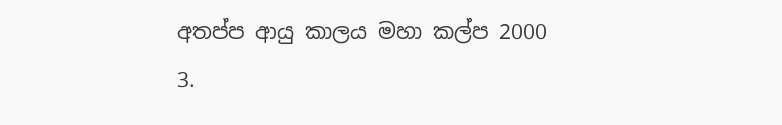අතප්ප ආයු කාලය මහා කල්ප 2000
3.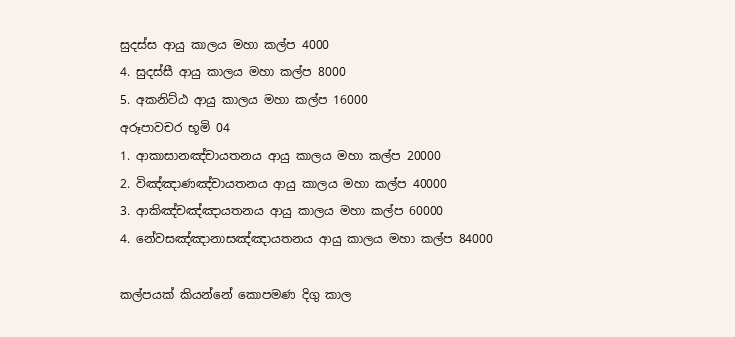සුදස්ස ආයු කාලය මහා කල්ප 4000
4. සුදස්සී ආයු කාලය මහා කල්ප 8000
5. අකනිට්ඨ ආයු කාලය මහා කල්ප 16000
අරූපාවචර භූමි 04
1. ආකාසානඤ්චායතනය ආයු කාලය මහා කල්ප 20000
2. විඤ්ඤාණඤ්චායතනය ආයු කාලය මහා කල්ප 40000
3. ආකිඤ්චඤ්ඤායතනය ආයු කාලය මහා කල්ප 60000
4. නේවසඤ්ඤානාසඤ්ඤායතනය ආයු කාලය මහා කල්ප 84000

කල්පයක් කියන්නේ කොපමණ දිගු කාල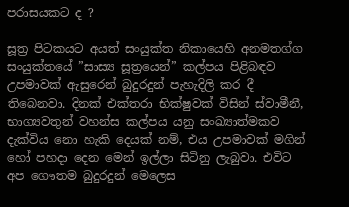පරාසයකට ද ?

සූත්‍ර පිටකයට අයත් සංයුක්ත නිකායෙහි අනමතග්ග සංයුක්තයේ ”සාස්‍ය සූත්‍රයෙන්” කල්පය පිළිබඳව උපමාවක් ඇසුරෙන් බුදුරදුන් පැහැදිලි කර දී තිබෙනවා. දිනක් එක්තරා භික්ෂුවක් විසින් ස්වාමීනී, භාග්‍යවතුන් වහන්ස කල්පය යනු සංඛ්‍යාත්මකව දැක්විය නො හැකි දෙයක් නම්, එය උපමාවක් මගින් හෝ පහදා දෙන මෙන් ඉල්ලා සිටිනු ලැබුවා. එවිට අප ගෞතම බුදුරදුන් මෙලෙස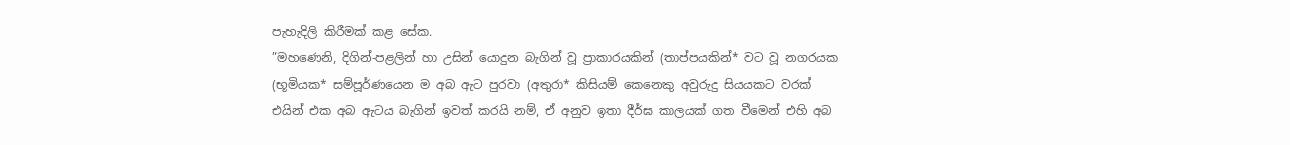පැහැදිලි කිරීමක් කළ සේක.
”මහණෙනි, දිගින්-පළලින් හා උසින් යොදුන බැගින් වූ ප්‍රාකාරයකින් (තාප්පයකින්* වට වූ නගරයක (භූමියක* සම්පූර්ණයෙන ම අබ ඇට පුරවා (අතුරා* කිසියම් කෙනෙකු අවුරුදු සියයකට වරක් එයින් එක අබ ඇටය බැගින් ඉවත් කරයි නම්, ඒ අනුව ඉතා දීර්ඝ කාලයක් ගත වීමෙන් එහි අබ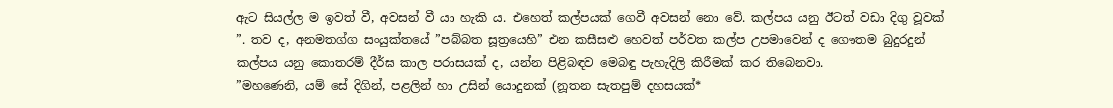ඇට සියල්ල ම ඉවත් වී, අවසන් වී යා හැකි ය. එහෙත් කල්පයක් ගෙවී අවසන් නො වේ. කල්පය යනු ඊටත් වඩා දිගු වූවක් ”. තව ද, අනමතග්ග සංයුක්තයේ ”පබ්බත සූත්‍රයෙහි” එන කසීසළු හෙවත් පර්වත කල්ප උපමාවෙන් ද ගෞතම බුදුරදුන් කල්පය යනු කොතරම් දීර්ඝ කාල පරාසයක් ද, යන්න පිළිබඳව මෙබඳු පැහැදිලි කිරීමක් කර තිබෙනවා.
”මහණෙනි, යම් සේ දිගින්, පළලින් හා උසින් යොදුනක් (නූතන සැතපුම් දහසයක්*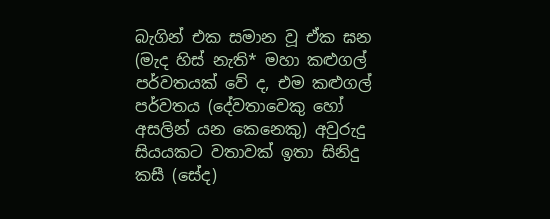බැගින් එක සමාන වූ ඒක ඝන (මැද හිස් නැති* මහා කළුගල් පර්වතයක් වේ ද, එම කළුගල් පර්වතය (දේවතාවෙකු හෝ අසලින් යන කෙනෙකු) අවුරුදු සියයකට වතාවක් ඉතා සිනිදු කසී (සේද)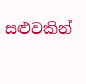සළුවකින්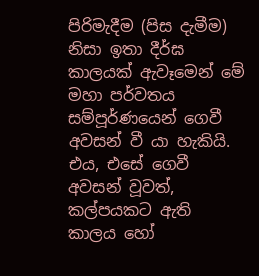පිරිමැදීම (පිස දැමීම) නිසා ඉතා දීර්ඝ කාලයක් ඇවෑමෙන් මේ මහා පර්වතය සම්පූර්ණයෙන් ගෙවී අවසන් වී යා හැකියි. එය, එසේ ගෙවී අවසන් වූවත්, කල්පයකට ඇති කාලය හෝ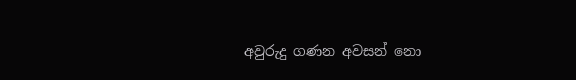අවුරුදු ගණන අවසන් නො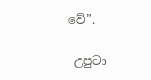වේ”.

 උපුටා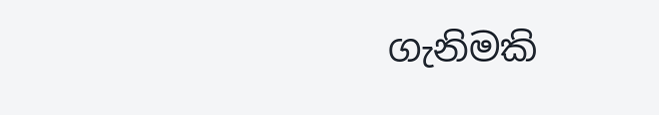ගැනිමකි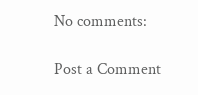No comments:

Post a Comment